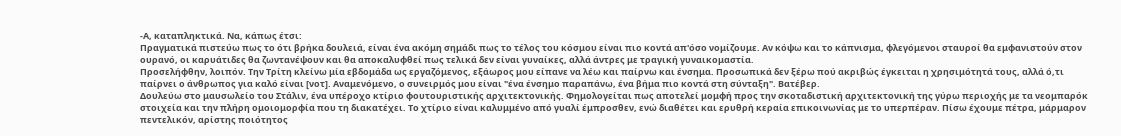-Α, καταπληκτικά. Να, κάπως έτσι:
Πραγματικά πιστεύω πως το ότι βρήκα δουλειά, είναι ένα ακόμη σημάδι πως το τέλος του κόσμου είναι πιο κοντά απ'όσο νομίζουμε. Αν κόψω και το κάπνισμα, φλεγόμενοι σταυροί θα εμφανιστούν στον ουρανό, οι καρυάτιδες θα ζωντανέψουν και θα αποκαλυφθεί πως τελικά δεν είναι γυναίκες, αλλά άντρες με τραγική γυναικομαστία.
Προσελήφθην, λοιπόν. Την Τρίτη κλείνω μία εβδομάδα ως εργαζόμενος, εξάωρος μου είπανε να λέω και παίρνω και ένσημα. Προσωπικά δεν ξέρω πού ακριβώς έγκειται η χρησιμότητά τους, αλλά ό,τι παίρνει ο άνθρωπος για καλό είναι [νοτ]. Αναμενόμενο, ο συνειρμός μου είναι "ένα ένσημο παραπάνω, ένα βήμα πιο κοντά στη σύνταξη". Βατέβερ.
Δουλεύω στο μαυσωλείο του Στάλιν, ένα υπέροχο κτίριο φουτουριστικής αρχιτεκτονικής. Φημολογείται πως αποτελεί μομφή προς την σκοταδιστική αρχιτεκτονική της γύρω περιοχής με τα νεομπαρόκ στοιχεία και την πλήρη ομοιομορφία που τη διακατέχει. Το χτίριο είναι καλυμμένο από γυαλί έμπροσθεν, ενώ διαθέτει και ερυθρή κεραία επικοινωνίας με το υπερπέραν. Πίσω έχουμε πέτρα, μάρμαρον πεντελικόν, αρίστης ποιότητος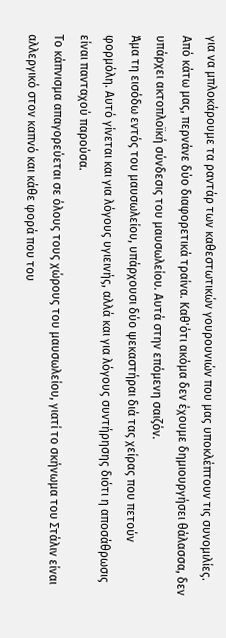για να μπλοκάρουμε τα ραντάρ των καθεστωτικών γουρουνιών που μας υποκλέπτουν τις συνομιλίες.
Από κάτω μας, περνάνε δύο διαφορετικά τραίνα. Καθ'ότι ακόμα δεν έχουμε δημιουργήσει θάλασσα, δεν υπάρχει ακτοπλοϊκή σύνδεσις του μαυσωλείου. Αυτά στην επόμενη σαιζόν.
Άμα τη εισόδω εντός του μαυσωλείου, υπάρχουσι δύο ψεκαστήραι διά τας χείρας που πετούν φορμόλη. Αυτό γίνεται και για λόγους υγιεινής, αλλά και για λόγους συντήρησης διότι η αποσάθρωσις είναι πανταχού παρούσα.
Το κάπνισμα απαγορεύεται σε όλους τους χώρους του μαυσωλείου, γιατί το σκήνωμα του Στάλιν είναι αλλεργικό στον καπνό και κάθε φορά που του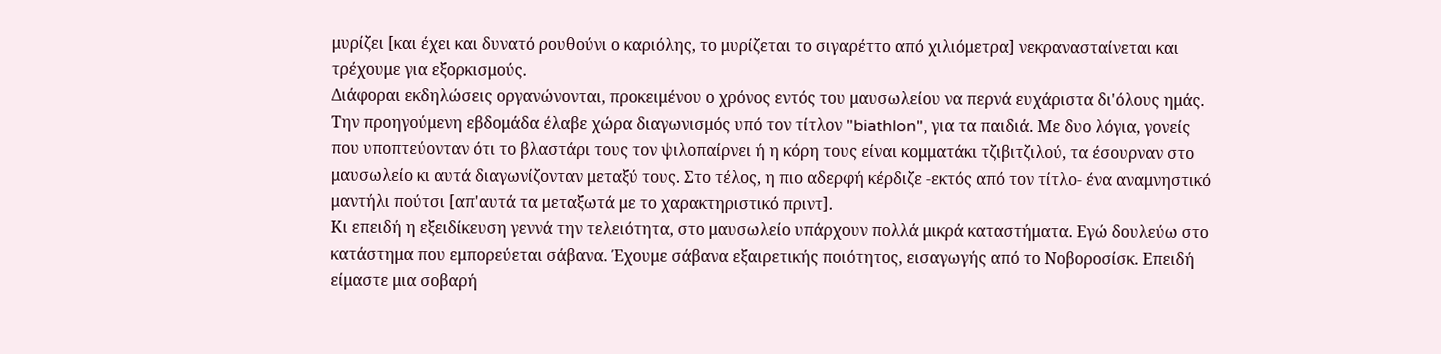μυρίζει [και έχει και δυνατό ρουθούνι ο καριόλης, το μυρίζεται το σιγαρέττο από χιλιόμετρα] νεκρανασταίνεται και τρέχουμε για εξορκισμούς.
Διάφοραι εκδηλώσεις οργανώνονται, προκειμένου ο χρόνος εντός του μαυσωλείου να περνά ευχάριστα δι'όλους ημάς. Την προηγούμενη εβδομάδα έλαβε χώρα διαγωνισμός υπό τον τίτλον "biathlon", για τα παιδιά. Με δυο λόγια, γονείς που υποπτεύονταν ότι το βλαστάρι τους τον ψιλοπαίρνει ή η κόρη τους είναι κομματάκι τζιβιτζιλού, τα έσουρναν στο μαυσωλείο κι αυτά διαγωνίζονταν μεταξύ τους. Στο τέλος, η πιο αδερφή κέρδιζε -εκτός από τον τίτλο- ένα αναμνηστικό μαντήλι πούτσι [απ'αυτά τα μεταξωτά με το χαρακτηριστικό πριντ].
Κι επειδή η εξειδίκευση γεννά την τελειότητα, στο μαυσωλείο υπάρχουν πολλά μικρά καταστήματα. Εγώ δουλεύω στο κατάστημα που εμπορεύεται σάβανα. Έχουμε σάβανα εξαιρετικής ποιότητος, εισαγωγής από το Νοβοροσίσκ. Επειδή είμαστε μια σοβαρή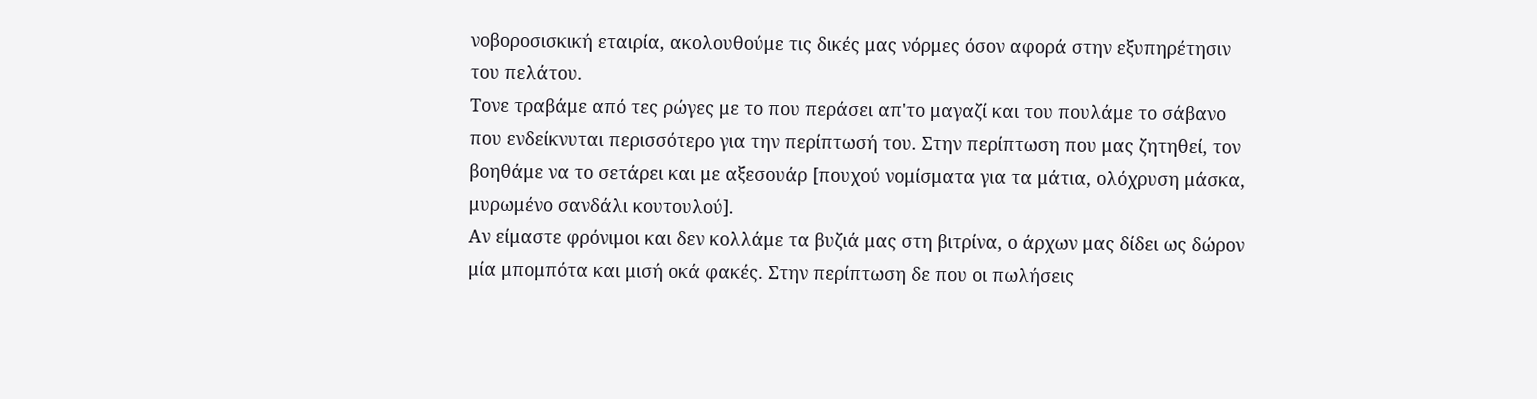νοβοροσισκική εταιρία, ακολουθούμε τις δικές μας νόρμες όσον αφορά στην εξυπηρέτησιν του πελάτου.
Τονε τραβάμε από τες ρώγες με το που περάσει απ'το μαγαζί και του πουλάμε το σάβανο που ενδείκνυται περισσότερο για την περίπτωσή του. Στην περίπτωση που μας ζητηθεί, τον βοηθάμε να το σετάρει και με αξεσουάρ [πουχού νομίσματα για τα μάτια, ολόχρυση μάσκα, μυρωμένο σανδάλι κουτουλού].
Αν είμαστε φρόνιμοι και δεν κολλάμε τα βυζιά μας στη βιτρίνα, ο άρχων μας δίδει ως δώρον μία μπομπότα και μισή οκά φακές. Στην περίπτωση δε που οι πωλήσεις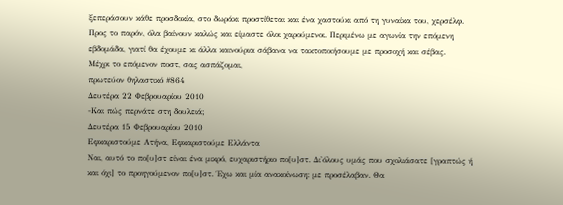ξεπεράσουν κάθε προσδοκία, στο δωράκι προστίθεται και ένα χαστούκι από τη γυναίκα του, χερσέλφ.
Προς το παρόν, όλα βαίνουν καλώς και είμαστε όλοι χαρούμενοι. Περιμένω με αγωνία την επόμενη εβδομάδα, γιατί θα έχουμε κι άλλα καινούρια σάβανα να τακτοποιήσουμε με προσοχή και σέβας.
Μέχρι το επόμενον ποστ, σας ασπάζομαι,
πρωτεύον θηλαστικό #864
Δευτέρα 22 Φεβρουαρίου 2010
-Και πώς περνάτε στη δουλειά;
Δευτέρα 15 Φεβρουαρίου 2010
Εφκαριστούμε Ατήνα, Εφκαριστούμε Ελλάντα
Ναι, αυτό το πο[υ]στ είναι ένα μικρό, ευχαριστήριο πο[υ]στ. Δι'όλους υμάς που σχολιάσατε [γραπτώς ή και όχι] το προηγούμενον πο[υ]στ. Έχω και μία ανακοίνωση: με προσέλαβαν. Θα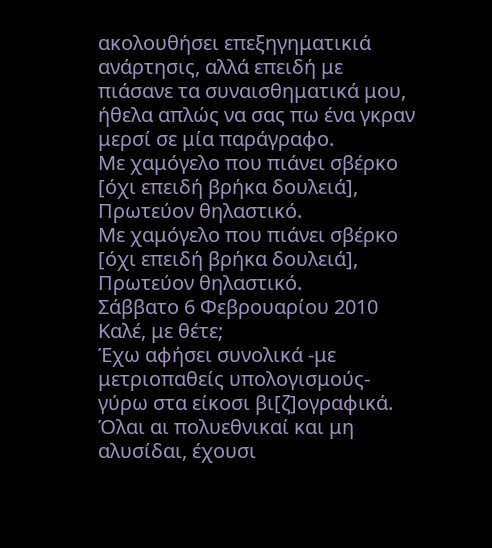ακολουθήσει επεξηγηματικιά ανάρτησις, αλλά επειδή με πιάσανε τα συναισθηματικά μου, ήθελα απλώς να σας πω ένα γκραν μερσί σε μία παράγραφο.
Με χαμόγελο που πιάνει σβέρκο [όχι επειδή βρήκα δουλειά],
Πρωτεύον θηλαστικό.
Με χαμόγελο που πιάνει σβέρκο [όχι επειδή βρήκα δουλειά],
Πρωτεύον θηλαστικό.
Σάββατο 6 Φεβρουαρίου 2010
Καλέ, με θέτε;
Έχω αφήσει συνολικά -με μετριοπαθείς υπολογισμούς- γύρω στα είκοσι βι[ζ]ογραφικά. Όλαι αι πολυεθνικαί και μη αλυσίδαι, έχουσι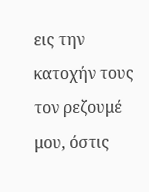εις την κατοχήν τους τον ρεζουμέ μου, όστις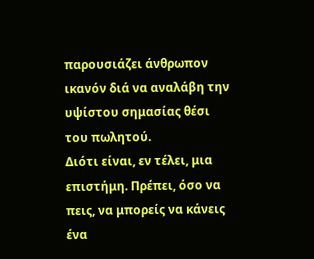παρουσιάζει άνθρωπον ικανόν διά να αναλάβη την υψίστου σημασίας θέσι του πωλητού.
Διότι είναι, εν τέλει, μια επιστήμη. Πρέπει, όσο να πεις, να μπορείς να κάνεις ένα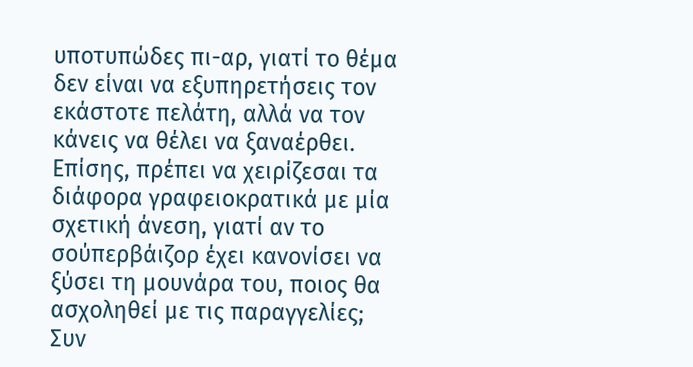υποτυπώδες πι-αρ, γιατί το θέμα δεν είναι να εξυπηρετήσεις τον εκάστοτε πελάτη, αλλά να τον κάνεις να θέλει να ξαναέρθει. Επίσης, πρέπει να χειρίζεσαι τα διάφορα γραφειοκρατικά με μία σχετική άνεση, γιατί αν το σούπερβάιζορ έχει κανονίσει να ξύσει τη μουνάρα του, ποιος θα ασχοληθεί με τις παραγγελίες; Συν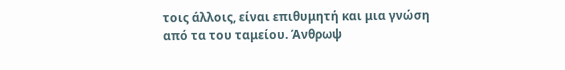τοις άλλοις, είναι επιθυμητή και μια γνώση από τα του ταμείου. Άνθρωψ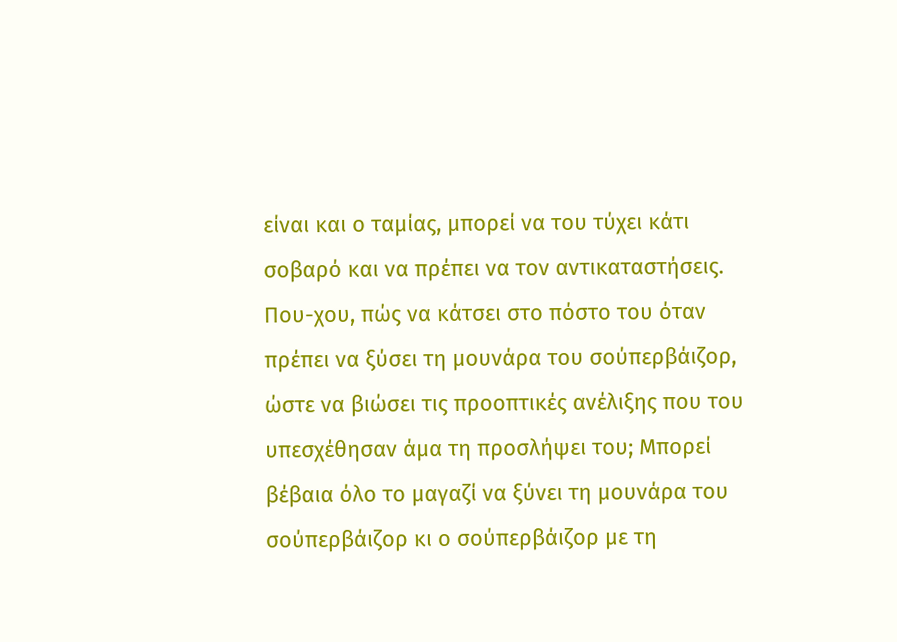είναι και ο ταμίας, μπορεί να του τύχει κάτι σοβαρό και να πρέπει να τον αντικαταστήσεις. Που-χου, πώς να κάτσει στο πόστο του όταν πρέπει να ξύσει τη μουνάρα του σούπερβάιζορ, ώστε να βιώσει τις προοπτικές ανέλιξης που του υπεσχέθησαν άμα τη προσλήψει του; Μπορεί βέβαια όλο το μαγαζί να ξύνει τη μουνάρα του σούπερβάιζορ κι ο σούπερβάιζορ με τη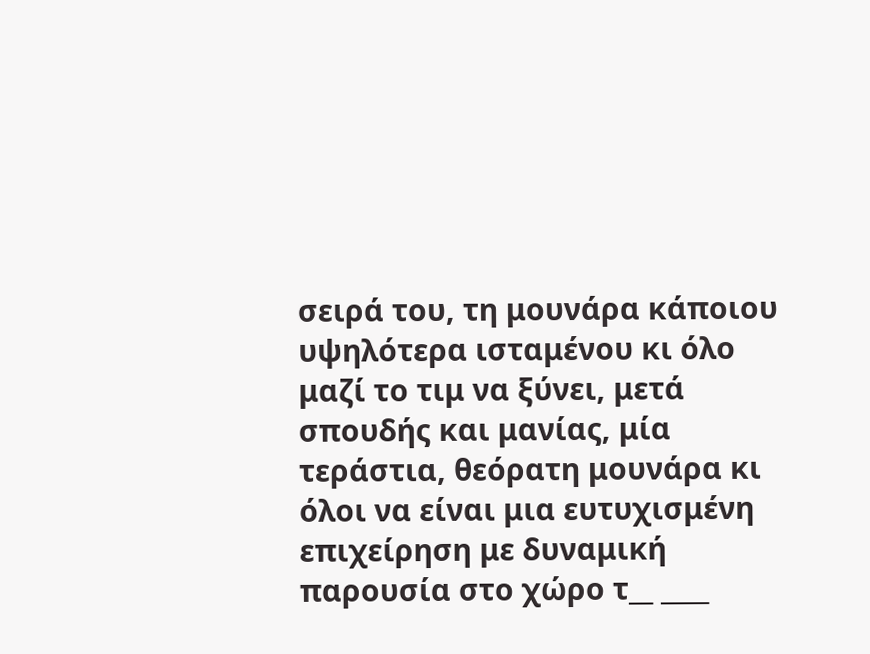σειρά του, τη μουνάρα κάποιου υψηλότερα ισταμένου κι όλο μαζί το τιμ να ξύνει, μετά σπουδής και μανίας, μία τεράστια, θεόρατη μουνάρα κι όλοι να είναι μια ευτυχισμένη επιχείρηση με δυναμική παρουσία στο χώρο τ__ ____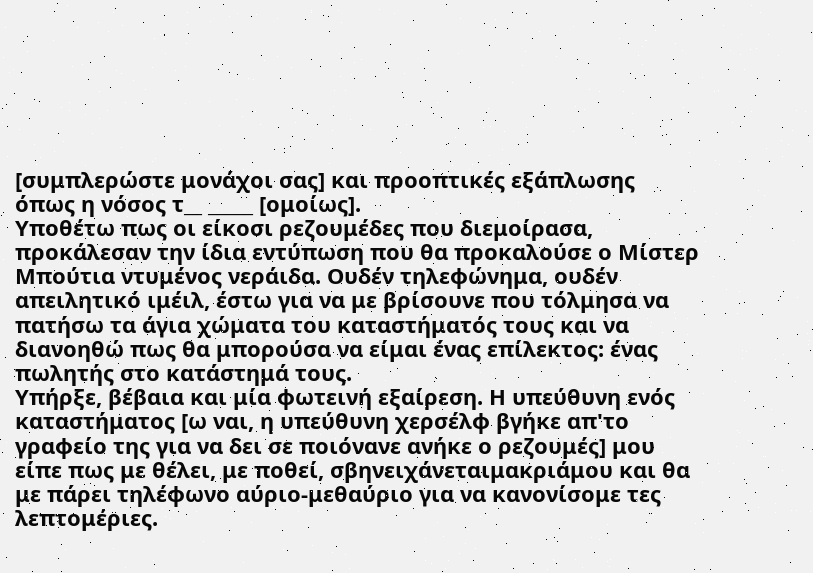[συμπλερώστε μονάχοι σας] και προοπτικές εξάπλωσης όπως η νόσος τ__ _____ [ομοίως].
Υποθέτω πως οι είκοσι ρεζουμέδες που διεμοίρασα, προκάλεσαν την ίδια εντύπωση που θα προκαλούσε ο Μίστερ Μπούτια ντυμένος νεράιδα. Ουδέν τηλεφώνημα, ουδέν απειλητικό ιμέιλ, έστω για να με βρίσουνε που τόλμησα να πατήσω τα άγια χώματα του καταστήματός τους και να διανοηθώ πως θα μπορούσα να είμαι ένας επίλεκτος: ένας πωλητής στο κατάστημά τους.
Υπήρξε, βέβαια και μία φωτεινή εξαίρεση. Η υπεύθυνη ενός καταστήματος [ω ναι, η υπεύθυνη χερσέλφ βγήκε απ'το γραφείο της για να δει σε ποιόνανε ανήκε ο ρεζουμές] μου είπε πως με θέλει, με ποθεί, σβηνειχάνεταιμακριάμου και θα με πάρει τηλέφωνο αύριο-μεθαύριο για να κανονίσομε τες λεπτομέριες.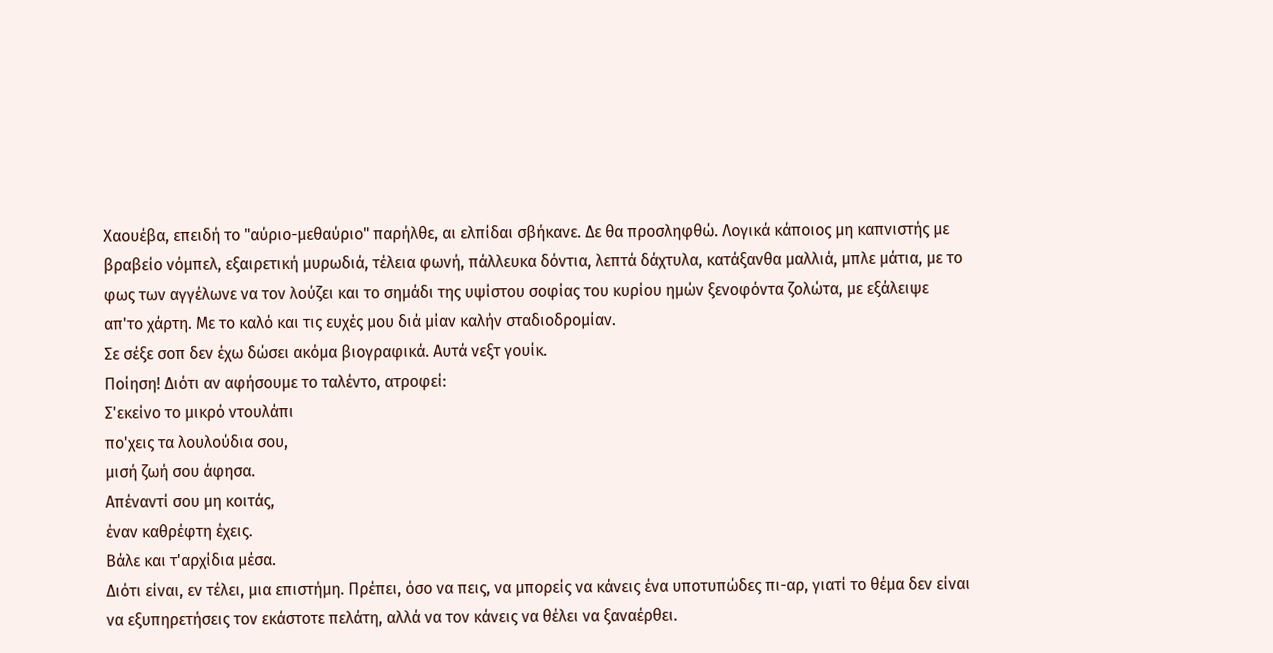Χαουέβα, επειδή το "αύριο-μεθαύριο" παρήλθε, αι ελπίδαι σβήκανε. Δε θα προσληφθώ. Λογικά κάποιος μη καπνιστής με βραβείο νόμπελ, εξαιρετική μυρωδιά, τέλεια φωνή, πάλλευκα δόντια, λεπτά δάχτυλα, κατάξανθα μαλλιά, μπλε μάτια, με το φως των αγγέλωνε να τον λούζει και το σημάδι της υψίστου σοφίας του κυρίου ημών ξενοφόντα ζολώτα, με εξάλειψε απ'το χάρτη. Με το καλό και τις ευχές μου διά μίαν καλήν σταδιοδρομίαν.
Σε σέξε σοπ δεν έχω δώσει ακόμα βιογραφικά. Αυτά νεξτ γουίκ.
Ποίηση! Διότι αν αφήσουμε το ταλέντο, ατροφεί:
Σ'εκείνο το μικρό ντουλάπι
πο'χεις τα λουλούδια σου,
μισή ζωή σου άφησα.
Απέναντί σου μη κοιτάς,
έναν καθρέφτη έχεις.
Βάλε και τ'αρχίδια μέσα.
Διότι είναι, εν τέλει, μια επιστήμη. Πρέπει, όσο να πεις, να μπορείς να κάνεις ένα υποτυπώδες πι-αρ, γιατί το θέμα δεν είναι να εξυπηρετήσεις τον εκάστοτε πελάτη, αλλά να τον κάνεις να θέλει να ξαναέρθει.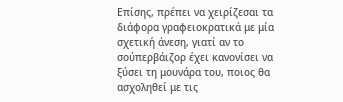Επίσης, πρέπει να χειρίζεσαι τα διάφορα γραφειοκρατικά με μία σχετική άνεση, γιατί αν το σούπερβάιζορ έχει κανονίσει να ξύσει τη μουνάρα του, ποιος θα ασχοληθεί με τις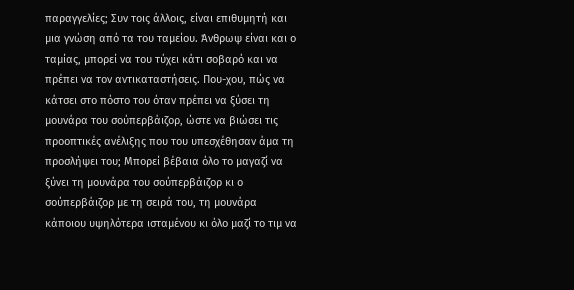παραγγελίες; Συν τοις άλλοις, είναι επιθυμητή και μια γνώση από τα του ταμείου. Άνθρωψ είναι και ο ταμίας, μπορεί να του τύχει κάτι σοβαρό και να πρέπει να τον αντικαταστήσεις. Που-χου, πώς να κάτσει στο πόστο του όταν πρέπει να ξύσει τη μουνάρα του σούπερβάιζορ, ώστε να βιώσει τις προοπτικές ανέλιξης που του υπεσχέθησαν άμα τη προσλήψει του; Μπορεί βέβαια όλο το μαγαζί να ξύνει τη μουνάρα του σούπερβάιζορ κι ο σούπερβάιζορ με τη σειρά του, τη μουνάρα κάποιου υψηλότερα ισταμένου κι όλο μαζί το τιμ να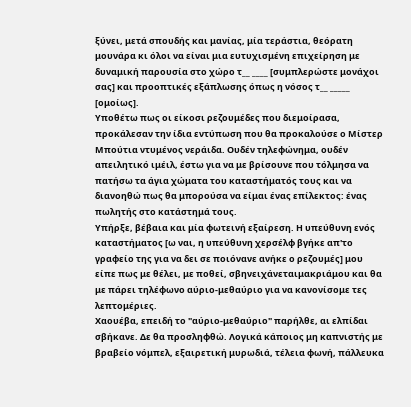ξύνει, μετά σπουδής και μανίας, μία τεράστια, θεόρατη μουνάρα κι όλοι να είναι μια ευτυχισμένη επιχείρηση με δυναμική παρουσία στο χώρο τ__ ____ [συμπλερώστε μονάχοι σας] και προοπτικές εξάπλωσης όπως η νόσος τ__ _____ [ομοίως].
Υποθέτω πως οι είκοσι ρεζουμέδες που διεμοίρασα, προκάλεσαν την ίδια εντύπωση που θα προκαλούσε ο Μίστερ Μπούτια ντυμένος νεράιδα. Ουδέν τηλεφώνημα, ουδέν απειλητικό ιμέιλ, έστω για να με βρίσουνε που τόλμησα να πατήσω τα άγια χώματα του καταστήματός τους και να διανοηθώ πως θα μπορούσα να είμαι ένας επίλεκτος: ένας πωλητής στο κατάστημά τους.
Υπήρξε, βέβαια και μία φωτεινή εξαίρεση. Η υπεύθυνη ενός καταστήματος [ω ναι, η υπεύθυνη χερσέλφ βγήκε απ'το γραφείο της για να δει σε ποιόνανε ανήκε ο ρεζουμές] μου είπε πως με θέλει, με ποθεί, σβηνειχάνεταιμακριάμου και θα με πάρει τηλέφωνο αύριο-μεθαύριο για να κανονίσομε τες λεπτομέριες.
Χαουέβα, επειδή το "αύριο-μεθαύριο" παρήλθε, αι ελπίδαι σβήκανε. Δε θα προσληφθώ. Λογικά κάποιος μη καπνιστής με βραβείο νόμπελ, εξαιρετική μυρωδιά, τέλεια φωνή, πάλλευκα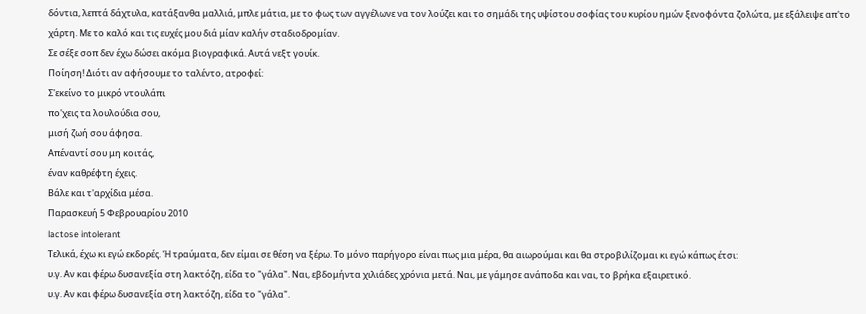δόντια, λεπτά δάχτυλα, κατάξανθα μαλλιά, μπλε μάτια, με το φως των αγγέλωνε να τον λούζει και το σημάδι της υψίστου σοφίας του κυρίου ημών ξενοφόντα ζολώτα, με εξάλειψε απ'το χάρτη. Με το καλό και τις ευχές μου διά μίαν καλήν σταδιοδρομίαν.
Σε σέξε σοπ δεν έχω δώσει ακόμα βιογραφικά. Αυτά νεξτ γουίκ.
Ποίηση! Διότι αν αφήσουμε το ταλέντο, ατροφεί:
Σ'εκείνο το μικρό ντουλάπι
πο'χεις τα λουλούδια σου,
μισή ζωή σου άφησα.
Απέναντί σου μη κοιτάς,
έναν καθρέφτη έχεις.
Βάλε και τ'αρχίδια μέσα.
Παρασκευή 5 Φεβρουαρίου 2010
lactose intolerant
Τελικά, έχω κι εγώ εκδορές. Ή τραύματα, δεν είμαι σε θέση να ξέρω. Το μόνο παρήγορο είναι πως μια μέρα, θα αιωρούμαι και θα στροβιλίζομαι κι εγώ κάπως έτσι:
υ.γ. Αν και φέρω δυσανεξία στη λακτόζη, είδα το "γάλα". Ναι, εβδομήντα χιλιάδες χρόνια μετά. Ναι, με γάμησε ανάποδα και ναι, το βρήκα εξαιρετικό.
υ.γ. Αν και φέρω δυσανεξία στη λακτόζη, είδα το "γάλα".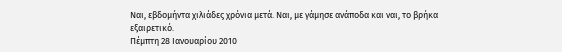Ναι, εβδομήντα χιλιάδες χρόνια μετά. Ναι, με γάμησε ανάποδα και ναι, το βρήκα εξαιρετικό.
Πέμπτη 28 Ιανουαρίου 2010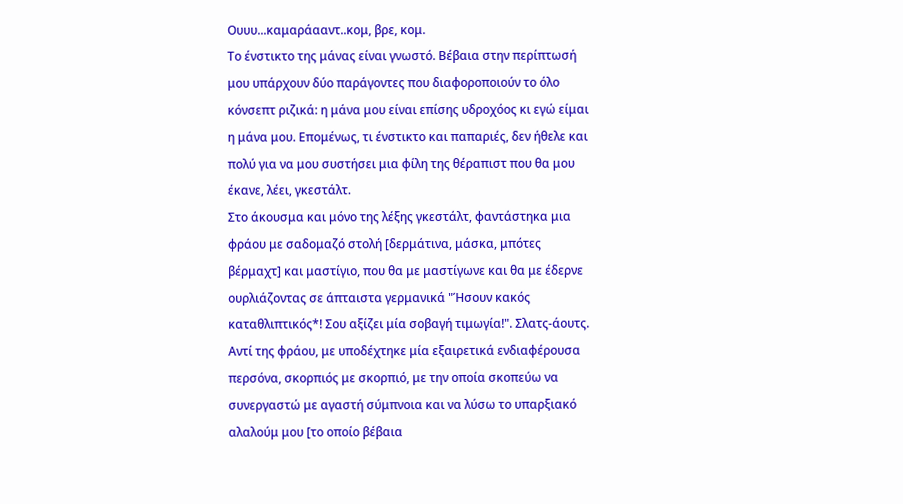Ουυυ...καμαράααντ..κομ, βρε, κομ.
Το ένστικτο της μάνας είναι γνωστό. Βέβαια στην περίπτωσή μου υπάρχουν δύο παράγοντες που διαφοροποιούν το όλο κόνσεπτ ριζικά: η μάνα μου είναι επίσης υδροχόος κι εγώ είμαι η μάνα μου. Επομένως, τι ένστικτο και παπαριές, δεν ήθελε και πολύ για να μου συστήσει μια φίλη της θέραπιστ που θα μου έκανε, λέει, γκεστάλτ.
Στο άκουσμα και μόνο της λέξης γκεστάλτ, φαντάστηκα μια φράου με σαδομαζό στολή [δερμάτινα, μάσκα, μπότες βέρμαχτ] και μαστίγιο, που θα με μαστίγωνε και θα με έδερνε ουρλιάζοντας σε άπταιστα γερμανικά "Ήσουν κακός καταθλιπτικός*! Σου αξίζει μία σοβαγή τιμωγία!". Σλατς-άουτς.
Αντί της φράου, με υποδέχτηκε μία εξαιρετικά ενδιαφέρουσα περσόνα, σκορπιός με σκορπιό, με την οποία σκοπεύω να συνεργαστώ με αγαστή σύμπνοια και να λύσω το υπαρξιακό αλαλούμ μου [το οποίο βέβαια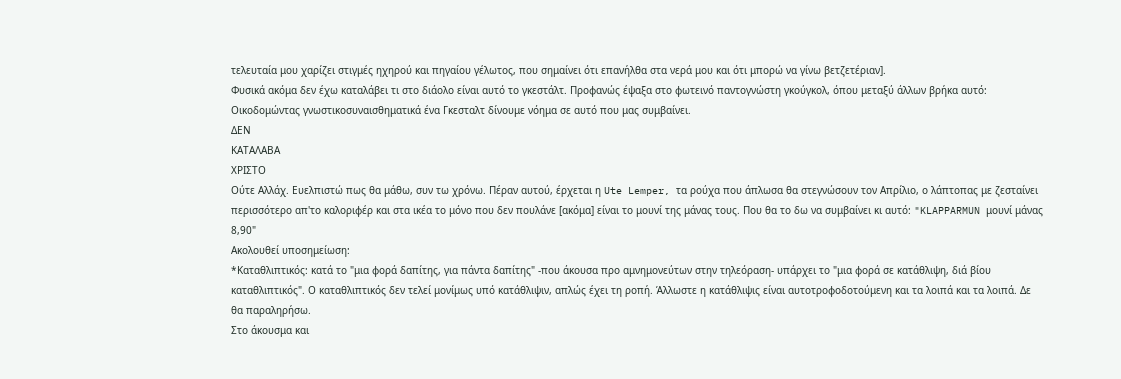τελευταία μου χαρίζει στιγμές ηχηρού και πηγαίου γέλωτος, που σημαίνει ότι επανήλθα στα νερά μου και ότι μπορώ να γίνω βετζετέριαν].
Φυσικά ακόμα δεν έχω καταλάβει τι στο διάολο είναι αυτό το γκεστάλτ. Προφανώς έψαξα στο φωτεινό παντογνώστη γκούγκολ, όπου μεταξύ άλλων βρήκα αυτό: Οικοδομώντας γνωστικοσυναισθηματικά ένα Γκεσταλτ δίνουμε νόημα σε αυτό που μας συμβαίνει.
ΔΕΝ
ΚΑΤΑΛΑΒΑ
ΧΡΙΣΤΟ
Ούτε Αλλάχ. Ευελπιστώ πως θα μάθω, συν τω χρόνω. Πέραν αυτού, έρχεται η Ute Lemper, τα ρούχα που άπλωσα θα στεγνώσουν τον Απρίλιο, ο λάπτοπας με ζεσταίνει περισσότερο απ'το καλοριφέρ και στα ικέα το μόνο που δεν πουλάνε [ακόμα] είναι το μουνί της μάνας τους. Που θα το δω να συμβαίνει κι αυτό: "KLAPPARMUN μουνί μάνας 8,90"
Ακολουθεί υποσημείωση:
*Καταθλιπτικός: κατά το "μια φορά δαπίτης, για πάντα δαπίτης" -που άκουσα προ αμνημονεύτων στην τηλεόραση- υπάρχει το "μια φορά σε κατάθλιψη, διά βίου καταθλιπτικός". Ο καταθλιπτικός δεν τελεί μονίμως υπό κατάθλιψιν, απλώς έχει τη ροπή. Άλλωστε η κατάθλιψις είναι αυτοτροφοδοτούμενη και τα λοιπά και τα λοιπά. Δε θα παραληρήσω.
Στο άκουσμα και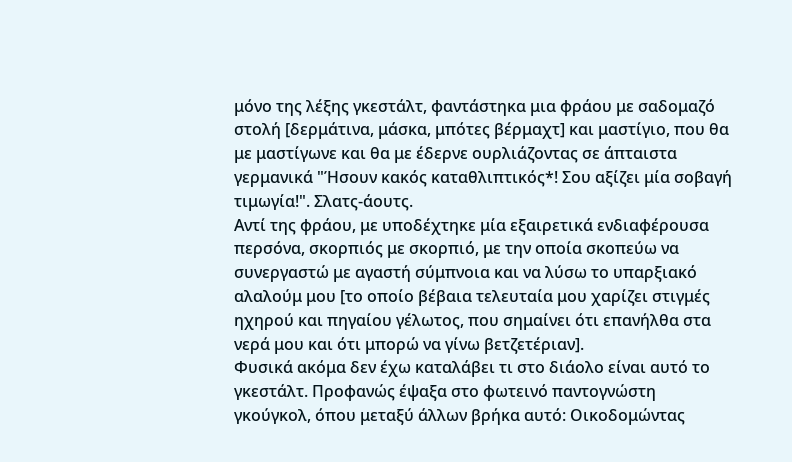μόνο της λέξης γκεστάλτ, φαντάστηκα μια φράου με σαδομαζό στολή [δερμάτινα, μάσκα, μπότες βέρμαχτ] και μαστίγιο, που θα με μαστίγωνε και θα με έδερνε ουρλιάζοντας σε άπταιστα γερμανικά "Ήσουν κακός καταθλιπτικός*! Σου αξίζει μία σοβαγή τιμωγία!". Σλατς-άουτς.
Αντί της φράου, με υποδέχτηκε μία εξαιρετικά ενδιαφέρουσα περσόνα, σκορπιός με σκορπιό, με την οποία σκοπεύω να συνεργαστώ με αγαστή σύμπνοια και να λύσω το υπαρξιακό αλαλούμ μου [το οποίο βέβαια τελευταία μου χαρίζει στιγμές ηχηρού και πηγαίου γέλωτος, που σημαίνει ότι επανήλθα στα νερά μου και ότι μπορώ να γίνω βετζετέριαν].
Φυσικά ακόμα δεν έχω καταλάβει τι στο διάολο είναι αυτό το γκεστάλτ. Προφανώς έψαξα στο φωτεινό παντογνώστη γκούγκολ, όπου μεταξύ άλλων βρήκα αυτό: Οικοδομώντας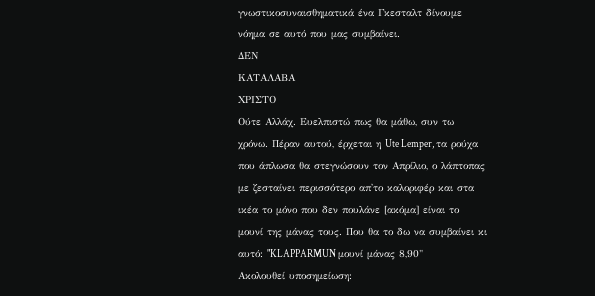γνωστικοσυναισθηματικά ένα Γκεσταλτ δίνουμε νόημα σε αυτό που μας συμβαίνει.
ΔΕΝ
ΚΑΤΑΛΑΒΑ
ΧΡΙΣΤΟ
Ούτε Αλλάχ. Ευελπιστώ πως θα μάθω, συν τω χρόνω. Πέραν αυτού, έρχεται η Ute Lemper, τα ρούχα που άπλωσα θα στεγνώσουν τον Απρίλιο, ο λάπτοπας με ζεσταίνει περισσότερο απ'το καλοριφέρ και στα ικέα το μόνο που δεν πουλάνε [ακόμα] είναι το μουνί της μάνας τους. Που θα το δω να συμβαίνει κι αυτό: "KLAPPARMUN μουνί μάνας 8,90"
Ακολουθεί υποσημείωση: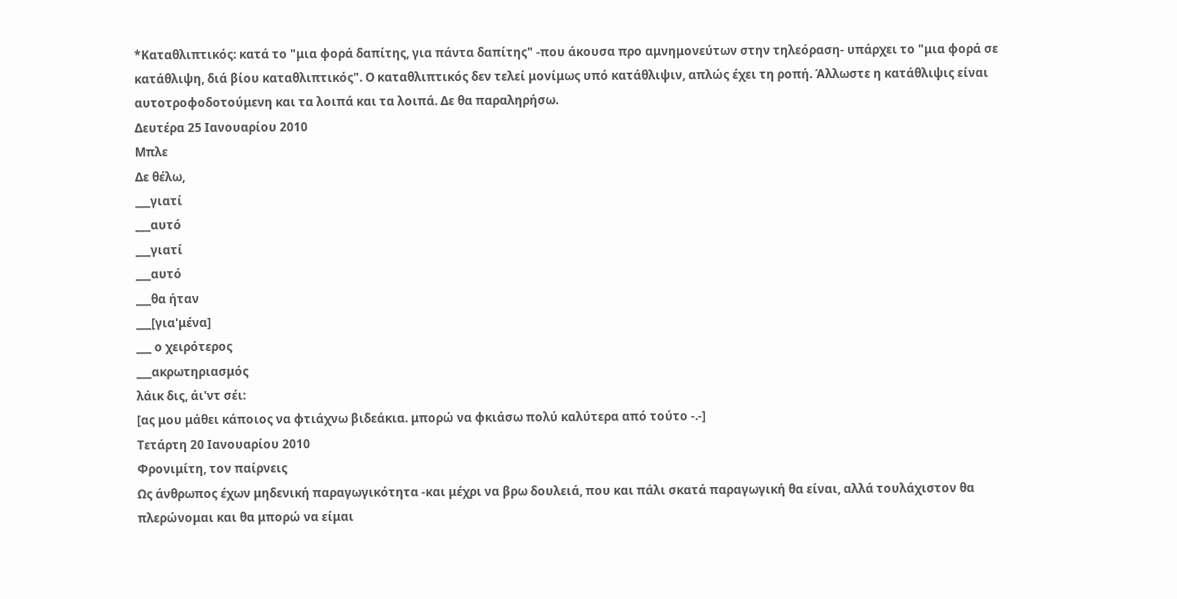*Καταθλιπτικός: κατά το "μια φορά δαπίτης, για πάντα δαπίτης" -που άκουσα προ αμνημονεύτων στην τηλεόραση- υπάρχει το "μια φορά σε κατάθλιψη, διά βίου καταθλιπτικός". Ο καταθλιπτικός δεν τελεί μονίμως υπό κατάθλιψιν, απλώς έχει τη ροπή. Άλλωστε η κατάθλιψις είναι αυτοτροφοδοτούμενη και τα λοιπά και τα λοιπά. Δε θα παραληρήσω.
Δευτέρα 25 Ιανουαρίου 2010
Μπλε
Δε θέλω,
___γιατί
___αυτό
___γιατί
___αυτό
___θα ήταν
___[για'μένα]
___ ο χειρότερος
___ακρωτηριασμός
λάικ δις, άι'ντ σέι:
[ας μου μάθει κάποιος να φτιάχνω βιδεάκια. μπορώ να φκιάσω πολύ καλύτερα από τούτο -.-]
Τετάρτη 20 Ιανουαρίου 2010
Φρονιμίτη, τον παίρνεις
Ως άνθρωπος έχων μηδενική παραγωγικότητα -και μέχρι να βρω δουλειά, που και πάλι σκατά παραγωγική θα είναι, αλλά τουλάχιστον θα πλερώνομαι και θα μπορώ να είμαι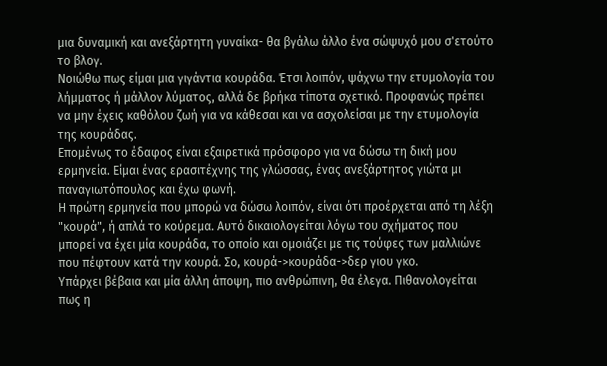μια δυναμική και ανεξάρτητη γυναίκα- θα βγάλω άλλο ένα σώψυχό μου σ'ετούτο το βλογ.
Νοιώθω πως είμαι μια γιγάντια κουράδα. Έτσι λοιπόν, ψάχνω την ετυμολογία του λήμματος ή μάλλον λύματος, αλλά δε βρήκα τίποτα σχετικό. Προφανώς πρέπει να μην έχεις καθόλου ζωή για να κάθεσαι και να ασχολείσαι με την ετυμολογία της κουράδας.
Επομένως το έδαφος είναι εξαιρετικά πρόσφορο για να δώσω τη δική μου ερμηνεία. Είμαι ένας ερασιτέχνης της γλώσσας, ένας ανεξάρτητος γιώτα μι παναγιωτόπουλος και έχω φωνή.
Η πρώτη ερμηνεία που μπορώ να δώσω λοιπόν, είναι ότι προέρχεται από τη λέξη "κουρά", ή απλά το κούρεμα. Αυτό δικαιολογείται λόγω του σχήματος που μπορεί να έχει μία κουράδα, το οποίο και ομοιάζει με τις τούφες των μαλλιώνε που πέφτουν κατά την κουρά. Σο, κουρά->κουράδα->δερ γιου γκο.
Υπάρχει βέβαια και μία άλλη άποψη, πιο ανθρώπινη, θα έλεγα. Πιθανολογείται πως η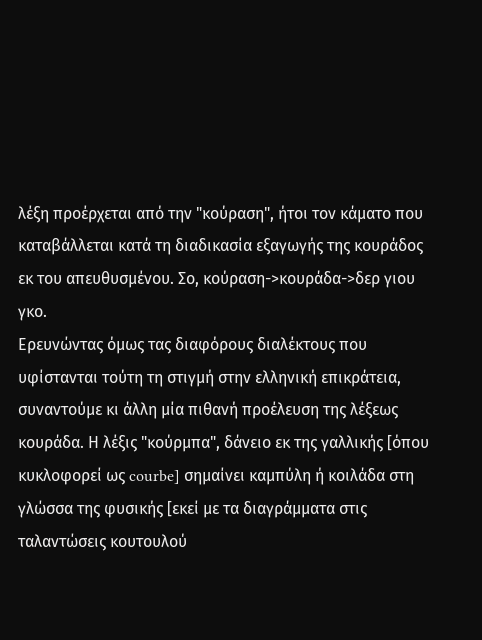λέξη προέρχεται από την "κούραση", ήτοι τον κάματο που καταβάλλεται κατά τη διαδικασία εξαγωγής της κουράδος εκ του απευθυσμένου. Σο, κούραση->κουράδα->δερ γιου γκο.
Ερευνώντας όμως τας διαφόρους διαλέκτους που υφίστανται τούτη τη στιγμή στην ελληνική επικράτεια, συναντούμε κι άλλη μία πιθανή προέλευση της λέξεως κουράδα. Η λέξις "κούρμπα", δάνειο εκ της γαλλικής [όπου κυκλοφορεί ως courbe] σημαίνει καμπύλη ή κοιλάδα στη γλώσσα της φυσικής [εκεί με τα διαγράμματα στις ταλαντώσεις κουτουλού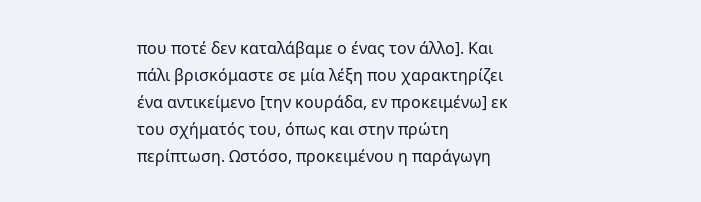που ποτέ δεν καταλάβαμε ο ένας τον άλλο]. Και πάλι βρισκόμαστε σε μία λέξη που χαρακτηρίζει ένα αντικείμενο [την κουράδα, εν προκειμένω] εκ του σχήματός του, όπως και στην πρώτη περίπτωση. Ωστόσο, προκειμένου η παράγωγη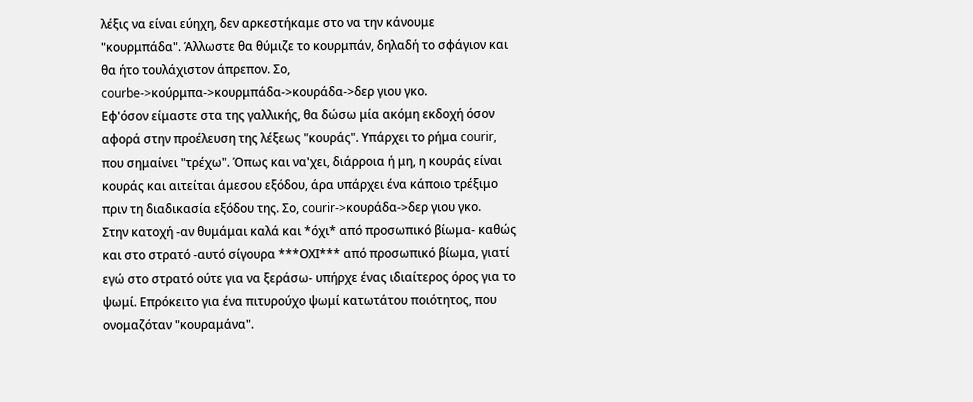λέξις να είναι εύηχη, δεν αρκεστήκαμε στο να την κάνουμε "κουρμπάδα". Άλλωστε θα θύμιζε το κουρμπάν, δηλαδή το σφάγιον και θα ήτο τουλάχιστον άπρεπον. Σο, courbe->κούρμπα->κουρμπάδα->κουράδα->δερ γιου γκο.
Εφ'όσον είμαστε στα της γαλλικής, θα δώσω μία ακόμη εκδοχή όσον αφορά στην προέλευση της λέξεως "κουράς". Υπάρχει το ρήμα courir, που σημαίνει "τρέχω". Όπως και να'χει, διάρροια ή μη, η κουράς είναι κουράς και αιτείται άμεσου εξόδου, άρα υπάρχει ένα κάποιο τρέξιμο πριν τη διαδικασία εξόδου της. Σο, courir->κουράδα->δερ γιου γκο.
Στην κατοχή -αν θυμάμαι καλά και *όχι* από προσωπικό βίωμα- καθώς και στο στρατό -αυτό σίγουρα ***ΟΧΙ*** από προσωπικό βίωμα, γιατί εγώ στο στρατό ούτε για να ξεράσω- υπήρχε ένας ιδιαίτερος όρος για το ψωμί. Επρόκειτο για ένα πιτυρούχο ψωμί κατωτάτου ποιότητος, που ονομαζόταν "κουραμάνα".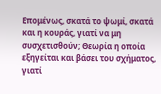Επομένως, σκατά το ψωμί, σκατά και η κουράς, γιατί να μη συσχετισθούν; Θεωρία η οποία εξηγείται και βάσει του σχήματος, γιατί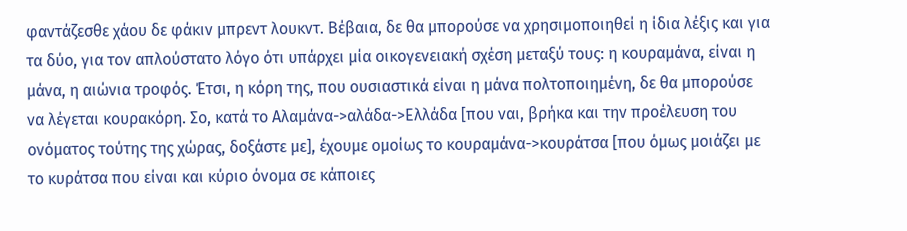φαντάζεσθε χάου δε φάκιν μπρεντ λουκντ. Βέβαια, δε θα μπορούσε να χρησιμοποιηθεί η ίδια λέξις και για τα δύο, για τον απλούστατο λόγο ότι υπάρχει μία οικογενειακή σχέση μεταξύ τους: η κουραμάνα, είναι η μάνα, η αιώνια τροφός. Έτσι, η κόρη της, που ουσιαστικά είναι η μάνα πολτοποιημένη, δε θα μπορούσε να λέγεται κουρακόρη. Σο, κατά το Αλαμάνα->αλάδα->Ελλάδα [που ναι, βρήκα και την προέλευση του ονόματος τούτης της χώρας, δοξάστε με], έχουμε ομοίως το κουραμάνα->κουράτσα [που όμως μοιάζει με το κυράτσα που είναι και κύριο όνομα σε κάποιες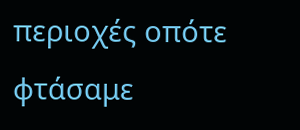περιοχές οπότε φτάσαμε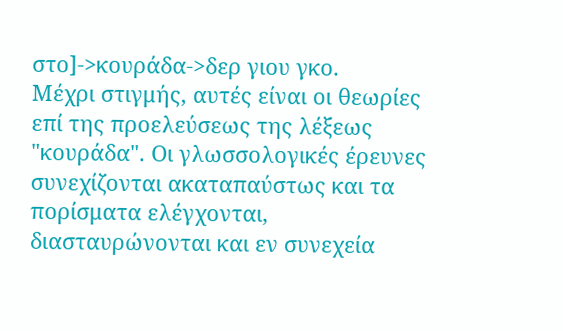στο]->κουράδα->δερ γιου γκο.
Μέχρι στιγμής, αυτές είναι οι θεωρίες επί της προελεύσεως της λέξεως "κουράδα". Οι γλωσσολογικές έρευνες συνεχίζονται ακαταπαύστως και τα πορίσματα ελέγχονται, διασταυρώνονται και εν συνεχεία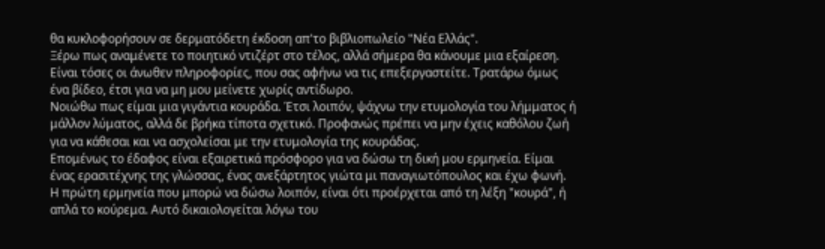θα κυκλοφορήσουν σε δερματόδετη έκδοση απ'το βιβλιοπωλείο "Νέα Ελλάς".
Ξέρω πως αναμένετε το ποιητικό ντιζέρτ στο τέλος, αλλά σήμερα θα κάνουμε μια εξαίρεση. Είναι τόσες οι άνωθεν πληροφορίες, που σας αφήνω να τις επεξεργαστείτε. Τρατάρω όμως ένα βίδεο, έτσι για να μη μου μείνετε χωρίς αντίδωρο.
Νοιώθω πως είμαι μια γιγάντια κουράδα. Έτσι λοιπόν, ψάχνω την ετυμολογία του λήμματος ή μάλλον λύματος, αλλά δε βρήκα τίποτα σχετικό. Προφανώς πρέπει να μην έχεις καθόλου ζωή για να κάθεσαι και να ασχολείσαι με την ετυμολογία της κουράδας.
Επομένως το έδαφος είναι εξαιρετικά πρόσφορο για να δώσω τη δική μου ερμηνεία. Είμαι ένας ερασιτέχνης της γλώσσας, ένας ανεξάρτητος γιώτα μι παναγιωτόπουλος και έχω φωνή.
Η πρώτη ερμηνεία που μπορώ να δώσω λοιπόν, είναι ότι προέρχεται από τη λέξη "κουρά", ή απλά το κούρεμα. Αυτό δικαιολογείται λόγω του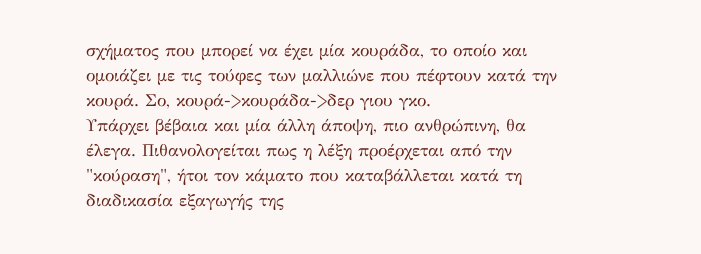σχήματος που μπορεί να έχει μία κουράδα, το οποίο και ομοιάζει με τις τούφες των μαλλιώνε που πέφτουν κατά την κουρά. Σο, κουρά->κουράδα->δερ γιου γκο.
Υπάρχει βέβαια και μία άλλη άποψη, πιο ανθρώπινη, θα έλεγα. Πιθανολογείται πως η λέξη προέρχεται από την "κούραση", ήτοι τον κάματο που καταβάλλεται κατά τη διαδικασία εξαγωγής της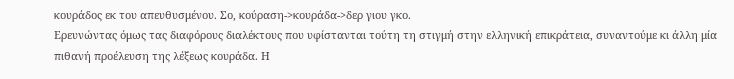κουράδος εκ του απευθυσμένου. Σο, κούραση->κουράδα->δερ γιου γκο.
Ερευνώντας όμως τας διαφόρους διαλέκτους που υφίστανται τούτη τη στιγμή στην ελληνική επικράτεια, συναντούμε κι άλλη μία πιθανή προέλευση της λέξεως κουράδα. Η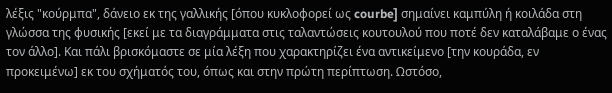λέξις "κούρμπα", δάνειο εκ της γαλλικής [όπου κυκλοφορεί ως courbe] σημαίνει καμπύλη ή κοιλάδα στη γλώσσα της φυσικής [εκεί με τα διαγράμματα στις ταλαντώσεις κουτουλού που ποτέ δεν καταλάβαμε ο ένας τον άλλο]. Και πάλι βρισκόμαστε σε μία λέξη που χαρακτηρίζει ένα αντικείμενο [την κουράδα, εν προκειμένω] εκ του σχήματός του, όπως και στην πρώτη περίπτωση. Ωστόσο,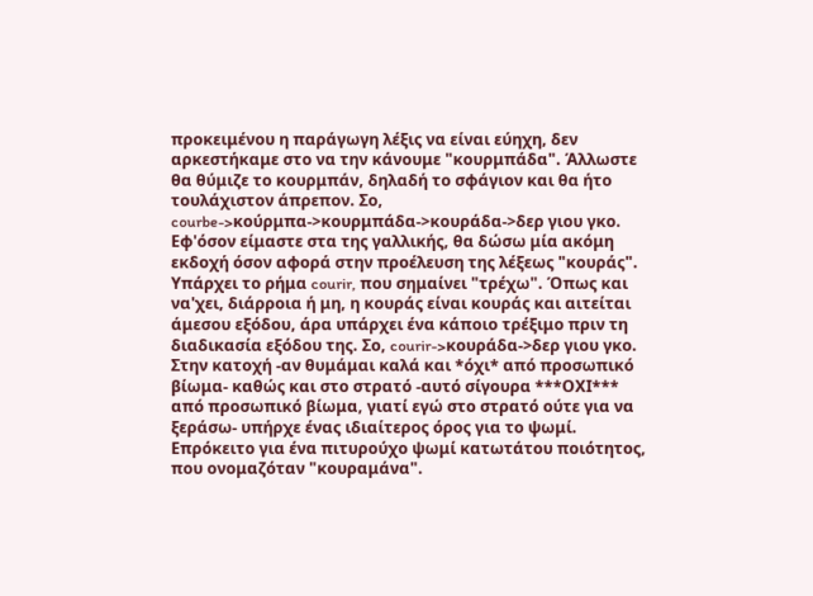προκειμένου η παράγωγη λέξις να είναι εύηχη, δεν αρκεστήκαμε στο να την κάνουμε "κουρμπάδα". Άλλωστε θα θύμιζε το κουρμπάν, δηλαδή το σφάγιον και θα ήτο τουλάχιστον άπρεπον. Σο, courbe->κούρμπα->κουρμπάδα->κουράδα->δερ γιου γκο.
Εφ'όσον είμαστε στα της γαλλικής, θα δώσω μία ακόμη εκδοχή όσον αφορά στην προέλευση της λέξεως "κουράς". Υπάρχει το ρήμα courir, που σημαίνει "τρέχω". Όπως και να'χει, διάρροια ή μη, η κουράς είναι κουράς και αιτείται άμεσου εξόδου, άρα υπάρχει ένα κάποιο τρέξιμο πριν τη διαδικασία εξόδου της. Σο, courir->κουράδα->δερ γιου γκο.
Στην κατοχή -αν θυμάμαι καλά και *όχι* από προσωπικό βίωμα- καθώς και στο στρατό -αυτό σίγουρα ***ΟΧΙ*** από προσωπικό βίωμα, γιατί εγώ στο στρατό ούτε για να ξεράσω- υπήρχε ένας ιδιαίτερος όρος για το ψωμί. Επρόκειτο για ένα πιτυρούχο ψωμί κατωτάτου ποιότητος, που ονομαζόταν "κουραμάνα".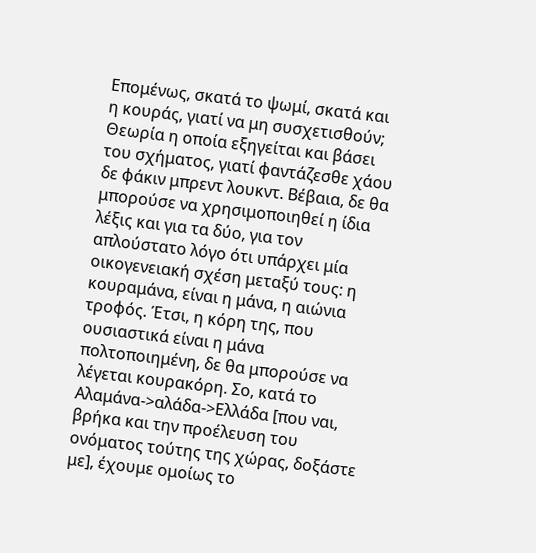Επομένως, σκατά το ψωμί, σκατά και η κουράς, γιατί να μη συσχετισθούν; Θεωρία η οποία εξηγείται και βάσει του σχήματος, γιατί φαντάζεσθε χάου δε φάκιν μπρεντ λουκντ. Βέβαια, δε θα μπορούσε να χρησιμοποιηθεί η ίδια λέξις και για τα δύο, για τον απλούστατο λόγο ότι υπάρχει μία οικογενειακή σχέση μεταξύ τους: η κουραμάνα, είναι η μάνα, η αιώνια τροφός. Έτσι, η κόρη της, που ουσιαστικά είναι η μάνα πολτοποιημένη, δε θα μπορούσε να λέγεται κουρακόρη. Σο, κατά το Αλαμάνα->αλάδα->Ελλάδα [που ναι, βρήκα και την προέλευση του ονόματος τούτης της χώρας, δοξάστε με], έχουμε ομοίως το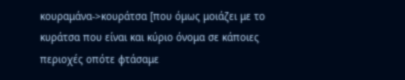κουραμάνα->κουράτσα [που όμως μοιάζει με το κυράτσα που είναι και κύριο όνομα σε κάποιες περιοχές οπότε φτάσαμε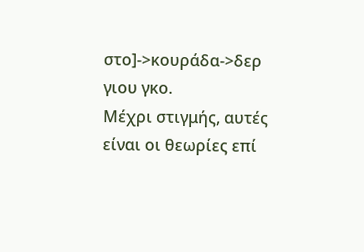στο]->κουράδα->δερ γιου γκο.
Μέχρι στιγμής, αυτές είναι οι θεωρίες επί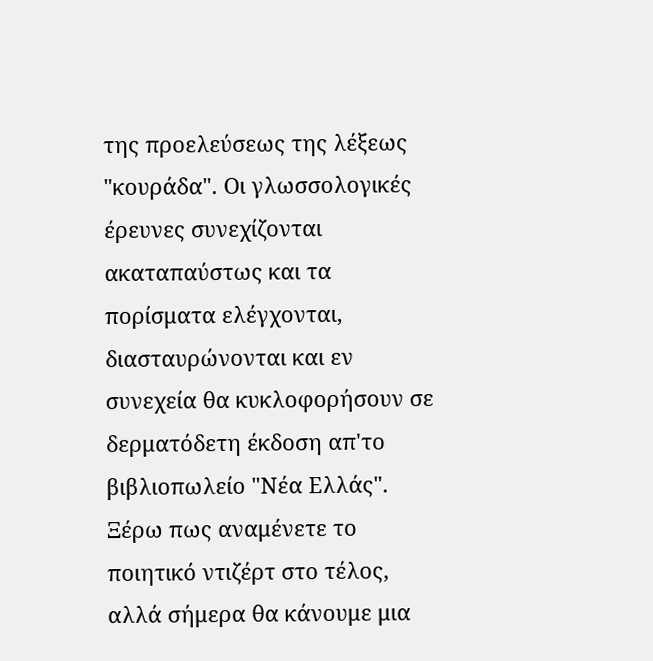της προελεύσεως της λέξεως "κουράδα". Οι γλωσσολογικές έρευνες συνεχίζονται ακαταπαύστως και τα πορίσματα ελέγχονται, διασταυρώνονται και εν συνεχεία θα κυκλοφορήσουν σε δερματόδετη έκδοση απ'το βιβλιοπωλείο "Νέα Ελλάς".
Ξέρω πως αναμένετε το ποιητικό ντιζέρτ στο τέλος, αλλά σήμερα θα κάνουμε μια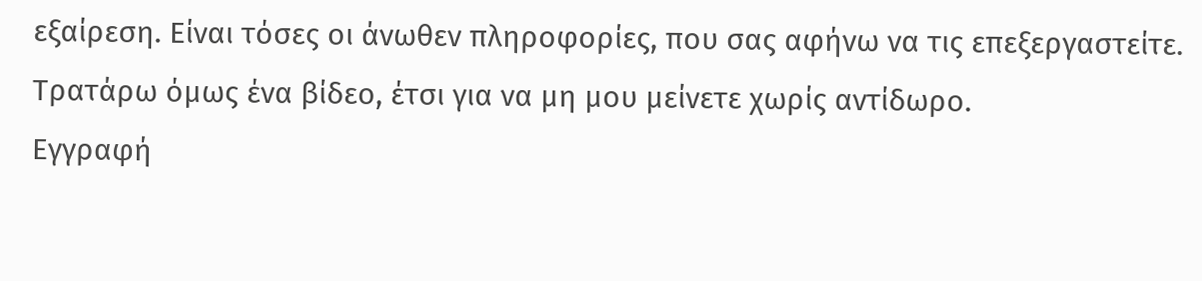εξαίρεση. Είναι τόσες οι άνωθεν πληροφορίες, που σας αφήνω να τις επεξεργαστείτε. Τρατάρω όμως ένα βίδεο, έτσι για να μη μου μείνετε χωρίς αντίδωρο.
Εγγραφή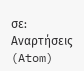σε:
Αναρτήσεις (Atom)